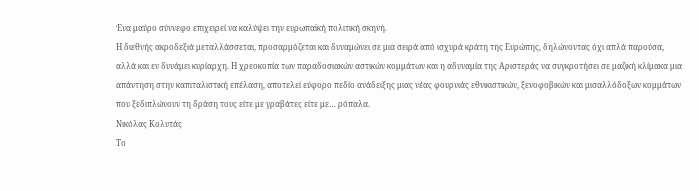Ένα μαύρο σύννεφο επιχειρεί να καλύψει την ευρωπαϊκή πολιτική σκηνή.
Η διεθνής ακροδεξιά μεταλλάσσεται, προσαρμόζεται και δυναμώνει σε μια σειρά από ισχυρά κράτη της Ευρώπης, δηλώνοντας όχι απλά παρούσα, αλλά και εν δυνάμει κυρίαρχη. Η χρεοκοπία των παραδοσιακών αστικών κομμάτων και η αδυναμία της Αριστεράς να συγκροτήσει σε μαζική κλίμακα μια απάντηση στην καπιταλιστική επέλαση, αποτελεί εύφορο πεδίο ανάδειξης μιας νέας φουρνιάς εθνικιστικών, ξενοφοβικών και μισαλλόδοξων κομμάτων που ξεδιπλώνουν τη δράση τους είτε με γραβάτες είτε με… ρόπαλα.
Νικόλας Κολυτάς
Το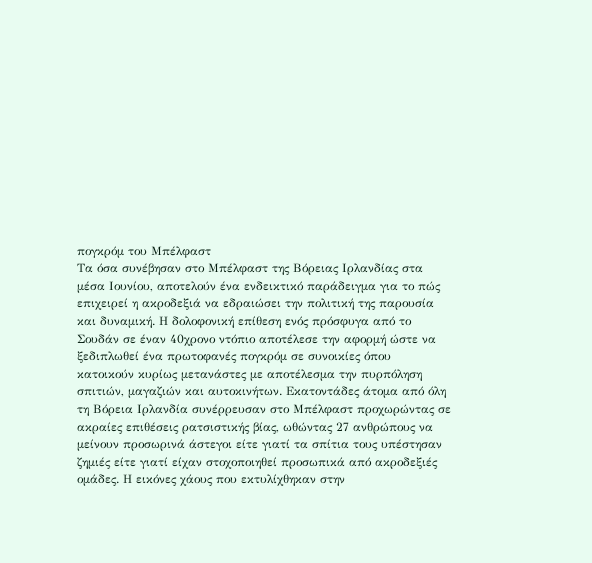πογκρόμ του Μπέλφαστ
Τα όσα συνέβησαν στο Μπέλφαστ της Βόρειας Ιρλανδίας στα μέσα Ιουνίου, αποτελούν ένα ενδεικτικό παράδειγμα για το πώς επιχειρεί η ακροδεξιά να εδραιώσει την πολιτική της παρουσία και δυναμική. Η δολοφονική επίθεση ενός πρόσφυγα από το Σουδάν σε έναν 40χρονο ντόπιο αποτέλεσε την αφορμή ώστε να ξεδιπλωθεί ένα πρωτοφανές πογκρόμ σε συνοικίες όπου κατοικούν κυρίως μετανάστες με αποτέλεσμα την πυρπόληση σπιτιών, μαγαζιών και αυτοκινήτων. Εκατοντάδες άτομα από όλη τη Βόρεια Ιρλανδία συνέρρευσαν στο Μπέλφαστ προχωρώντας σε ακραίες επιθέσεις ρατσιστικής βίας, ωθώντας 27 ανθρώπους να μείνουν προσωρινά άστεγοι είτε γιατί τα σπίτια τους υπέστησαν ζημιές είτε γιατί είχαν στοχοποιηθεί προσωπικά από ακροδεξιές ομάδες. Η εικόνες χάους που εκτυλίχθηκαν στην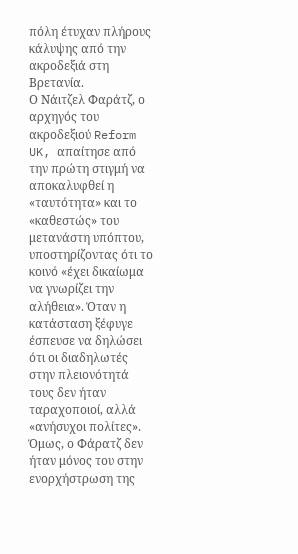πόλη έτυχαν πλήρους κάλυψης από την ακροδεξιά στη Βρετανία.
Ο Νάιτζελ Φαράτζ, ο αρχηγός του ακροδεξιού Reform UK, απαίτησε από την πρώτη στιγμή να αποκαλυφθεί η «ταυτότητα» και το «καθεστώς» του μετανάστη υπόπτου, υποστηρίζοντας ότι το κοινό «έχει δικαίωμα να γνωρίζει την αλήθεια». Όταν η κατάσταση ξέφυγε έσπευσε να δηλώσει ότι οι διαδηλωτές στην πλειονότητά τους δεν ήταν ταραχοποιοί, αλλά «ανήσυχοι πολίτες». Όμως, ο Φάρατζ δεν ήταν μόνος του στην ενορχήστρωση της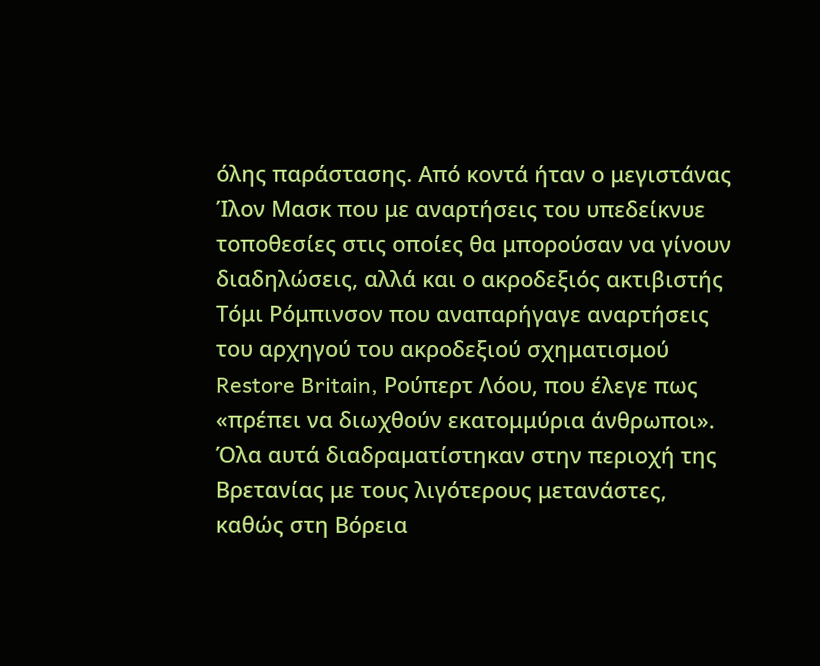όλης παράστασης. Από κοντά ήταν ο μεγιστάνας Ίλον Μασκ που με αναρτήσεις του υπεδείκνυε τοποθεσίες στις οποίες θα μπορούσαν να γίνουν διαδηλώσεις, αλλά και ο ακροδεξιός ακτιβιστής Τόμι Ρόμπινσον που αναπαρήγαγε αναρτήσεις του αρχηγού του ακροδεξιού σχηματισμού Restore Britain, Ρούπερτ Λόου, που έλεγε πως «πρέπει να διωχθούν εκατομμύρια άνθρωποι».
Όλα αυτά διαδραματίστηκαν στην περιοχή της Βρετανίας με τους λιγότερους μετανάστες, καθώς στη Βόρεια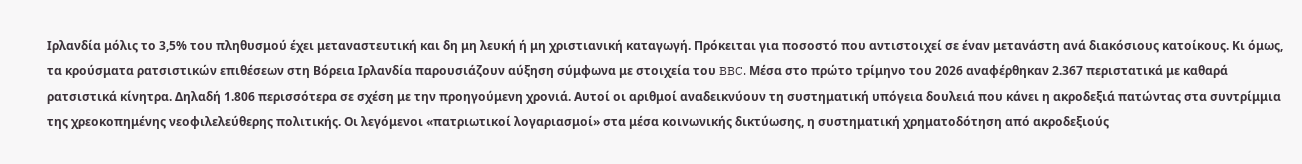Ιρλανδία μόλις το 3,5% του πληθυσμού έχει μεταναστευτική και δη μη λευκή ή μη χριστιανική καταγωγή. Πρόκειται για ποσοστό που αντιστοιχεί σε έναν μετανάστη ανά διακόσιους κατοίκους. Κι όμως, τα κρούσματα ρατσιστικών επιθέσεων στη Βόρεια Ιρλανδία παρουσιάζουν αύξηση σύμφωνα με στοιχεία του BBC. Μέσα στο πρώτο τρίμηνο του 2026 αναφέρθηκαν 2.367 περιστατικά με καθαρά ρατσιστικά κίνητρα. Δηλαδή 1.806 περισσότερα σε σχέση με την προηγούμενη χρονιά. Αυτοί οι αριθμοί αναδεικνύουν τη συστηματική υπόγεια δουλειά που κάνει η ακροδεξιά πατώντας στα συντρίμμια της χρεοκοπημένης νεοφιλελεύθερης πολιτικής. Οι λεγόμενοι «πατριωτικοί λογαριασμοί» στα μέσα κοινωνικής δικτύωσης, η συστηματική χρηματοδότηση από ακροδεξιούς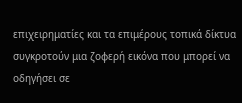επιχειρηματίες και τα επιμέρους τοπικά δίκτυα συγκροτούν μια ζοφερή εικόνα που μπορεί να οδηγήσει σε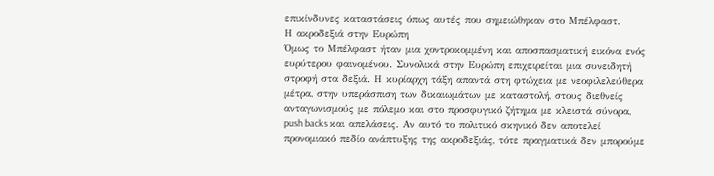επικίνδυνες καταστάσεις όπως αυτές που σημειώθηκαν στο Μπέλφαστ.
Η ακροδεξιά στην Ευρώπη
Όμως το Μπέλφαστ ήταν μια χοντροκομμένη και αποσπασματική εικόνα ενός ευρύτερου φαινομένου. Συνολικά στην Ευρώπη επιχειρείται μια συνειδητή στροφή στα δεξιά. Η κυρίαρχη τάξη απαντά στη φτώχεια με νεοφιλελεύθερα μέτρα, στην υπεράσπιση των δικαιωμάτων με καταστολή, στους διεθνείς ανταγωνισμούς με πόλεμο και στο προσφυγικό ζήτημα με κλειστά σύνορα, push backs και απελάσεις. Αν αυτό το πολιτικό σκηνικό δεν αποτελεί προνομιακό πεδίο ανάπτυξης της ακροδεξιάς, τότε πραγματικά δεν μπορούμε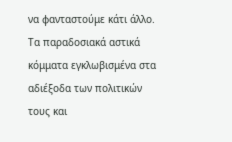να φανταστούμε κάτι άλλο. Τα παραδοσιακά αστικά κόμματα εγκλωβισμένα στα αδιέξοδα των πολιτικών τους και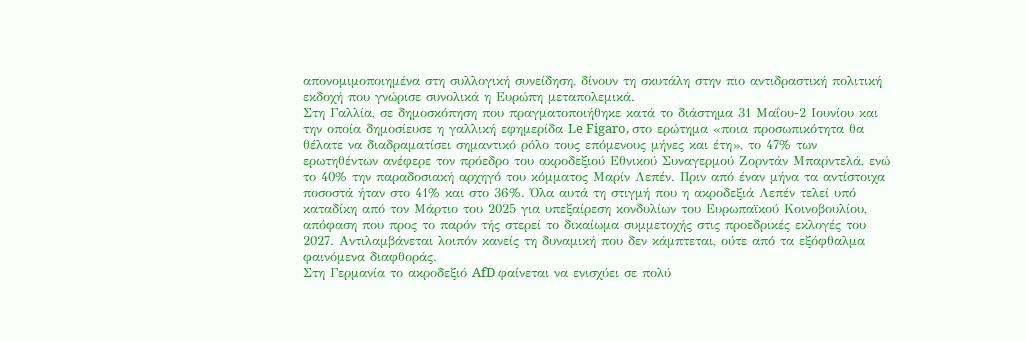απονομιμοποιημένα στη συλλογική συνείδηση, δίνουν τη σκυτάλη στην πιο αντιδραστική πολιτική εκδοχή που γνώρισε συνολικά η Ευρώπη μεταπολεμικά.
Στη Γαλλία, σε δημοσκόπηση που πραγματοποιήθηκε κατά το διάστημα 31 Μαΐου-2 Ιουνίου και την οποία δημοσίευσε η γαλλική εφημερίδα Le Figaro, στο ερώτημα «ποια προσωπικότητα θα θέλατε να διαδραματίσει σημαντικό ρόλο τους επόμενους μήνες και έτη», το 47% των ερωτηθέντων ανέφερε τον πρόεδρο του ακροδεξιού Εθνικού Συναγερμού Ζορντάν Μπαρντελά, ενώ το 40% την παραδοσιακή αρχηγό του κόμματος Μαρίν Λεπέν. Πριν από έναν μήνα τα αντίστοιχα ποσοστά ήταν στο 41% και στο 36%. Όλα αυτά τη στιγμή που η ακροδεξιά Λεπέν τελεί υπό καταδίκη από τον Μάρτιο του 2025 για υπεξαίρεση κονδυλίων του Ευρωπαϊκού Κοινοβουλίου, απόφαση που προς το παρόν τής στερεί το δικαίωμα συμμετοχής στις προεδρικές εκλογές του 2027. Αντιλαμβάνεται λοιπόν κανείς τη δυναμική που δεν κάμπτεται, ούτε από τα εξόφθαλμα φαινόμενα διαφθοράς.
Στη Γερμανία το ακροδεξιό AfD φαίνεται να ενισχύει σε πολύ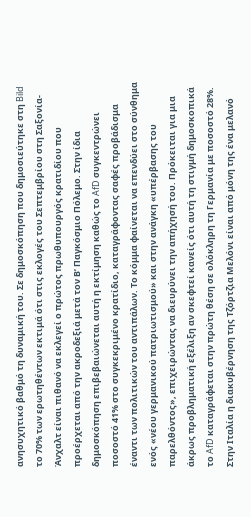ανησυχητικό βαθμό τη δυναμική του. Σε δημοσκόπηση που δημοσιεύτηκε στη Bild το 70% των ερωτηθέντων εκτιμά ότι στις εκλογές του Σεπτεμβρίου στη Σαξονία-Άνχαλτ είναι πιθανό να εκλεγεί ο πρώτος πρωθυπουργός κρατιδίου που προέρχεται από την ακροδεξιά μετά τον Β’ Παγκόσμιο Πόλεμο. Στην ίδια δημοσκόπηση επιβεβαιώνεται αυτή η εκτίμηση καθώς το AfD συγκεντρώνει ποσοστό 41% στο συγκεκριμένο κρατίδιο, καταγράφοντας σαφές προβάδισμα έναντι των πολιτικών του αντιπάλων. Το κόμμα φαίνεται να επενδύει στο σύνθημα ενός «νέου γερμανικού πατριωτισμού» και στην ανάγκη «υπέρβασης του παρελθόντος», επιχειρώντας να διευρύνει την απήχησή του. Πρόκειται για μια άκρως προβληματική εξέλιξη αν σκεφτεί κανείς ότι αυτή τη στιγμή δημοσκοπικά το AfD καταγράφεται στην πρώτη θέση σε ολόκληρη τη Γερμανία με ποσοστό 28%.
Στην Ιταλία η διακυβέρνηση της Τζόρτζια Μελόνι είναι από μόνη της ένα μελανό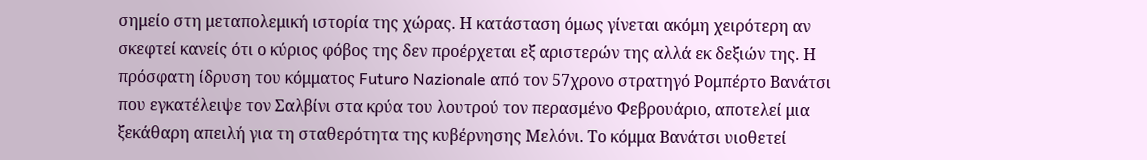σημείο στη μεταπολεμική ιστορία της χώρας. Η κατάσταση όμως γίνεται ακόμη χειρότερη αν σκεφτεί κανείς ότι ο κύριος φόβος της δεν προέρχεται εξ αριστερών της αλλά εκ δεξιών της. Η πρόσφατη ίδρυση του κόμματος Futuro Nazionale από τον 57χρονο στρατηγό Ρομπέρτο Βανάτσι που εγκατέλειψε τον Σαλβίνι στα κρύα του λουτρού τον περασμένο Φεβρουάριο, αποτελεί μια ξεκάθαρη απειλή για τη σταθερότητα της κυβέρνησης Μελόνι. Το κόμμα Βανάτσι υιοθετεί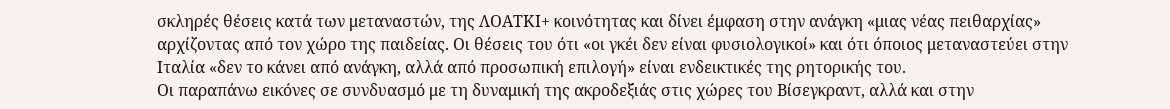σκληρές θέσεις κατά των μεταναστών, της ΛΟΑΤΚΙ+ κοινότητας και δίνει έμφαση στην ανάγκη «μιας νέας πειθαρχίας» αρχίζοντας από τον χώρο της παιδείας. Οι θέσεις του ότι «οι γκέι δεν είναι φυσιολογικοί» και ότι όποιος μεταναστεύει στην Ιταλία «δεν το κάνει από ανάγκη, αλλά από προσωπική επιλογή» είναι ενδεικτικές της ρητορικής του.
Οι παραπάνω εικόνες σε συνδυασμό με τη δυναμική της ακροδεξιάς στις χώρες του Βίσεγκραντ, αλλά και στην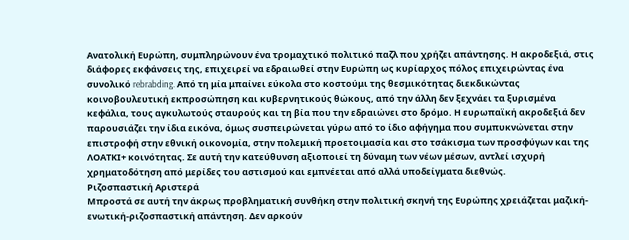Ανατολική Ευρώπη, συμπληρώνουν ένα τρομαχτικό πολιτικό παζλ που χρήζει απάντησης. Η ακροδεξιά, στις διάφορες εκφάνσεις της, επιχειρεί να εδραιωθεί στην Ευρώπη ως κυρίαρχος πόλος επιχειρώντας ένα συνολικό rebrabding. Από τη μία μπαίνει εύκολα στο κοστούμι της θεσμικότητας διεκδικώντας κοινοβουλευτική εκπροσώπηση και κυβερνητικούς θώκους, από την άλλη δεν ξεχνάει τα ξυρισμένα κεφάλια, τους αγκυλωτούς σταυρούς και τη βία που την εδραιώνει στο δρόμο. Η ευρωπαϊκή ακροδεξιά δεν παρουσιάζει την ίδια εικόνα, όμως συσπειρώνεται γύρω από το ίδιο αφήγημα που συμπυκνώνεται στην επιστροφή στην εθνική οικονομία, στην πολεμική προετοιμασία και στο τσάκισμα των προσφύγων και της ΛΟΑΤΚΙ+ κοινότητας. Σε αυτή την κατεύθυνση αξιοποιεί τη δύναμη των νέων μέσων, αντλεί ισχυρή χρηματοδότηση από μερίδες του αστισμού και εμπνέεται από αλλά υποδείγματα διεθνώς.
Ριζοσπαστική Αριστερά
Μπροστά σε αυτή την άκρως προβληματική συνθήκη στην πολιτική σκηνή της Ευρώπης χρειάζεται μαζική-ενωτική-ριζοσπαστική απάντηση. Δεν αρκούν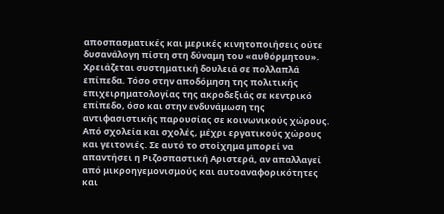αποσπασματικές και μερικές κινητοποιήσεις ούτε δυσανάλογη πίστη στη δύναμη του «αυθόρμητου». Χρειάζεται συστηματική δουλειά σε πολλαπλά επίπεδα. Τόσο στην αποδόμηση της πολιτικής επιχειρηματολογίας της ακροδεξιάς σε κεντρικό επίπεδο, όσο και στην ενδυνάμωση της αντιφασιστικής παρουσίας σε κοινωνικούς χώρους. Από σχολεία και σχολές, μέχρι εργατικούς χώρους και γειτονιές. Σε αυτό το στοίχημα μπορεί να απαντήσει η Ριζοσπαστική Αριστερά, αν απαλλαγεί από μικροηγεμονισμούς και αυτοαναφορικότητες και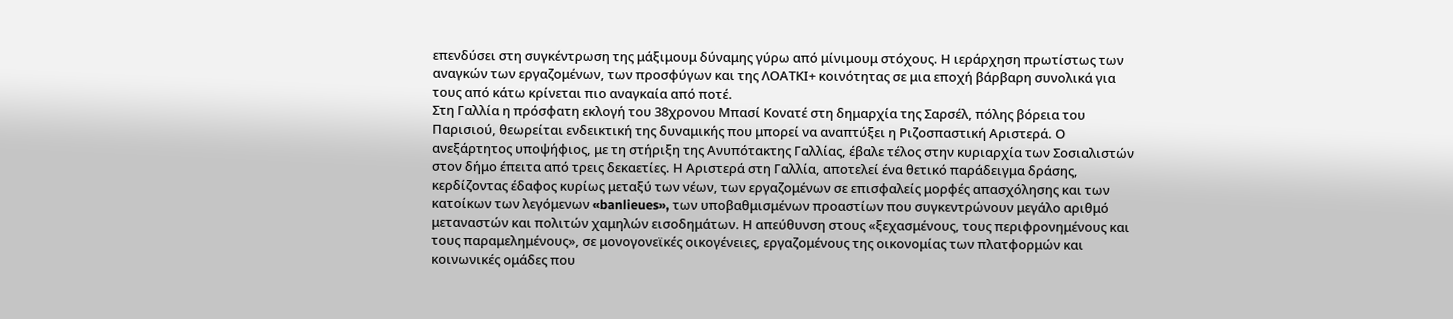επενδύσει στη συγκέντρωση της μάξιμουμ δύναμης γύρω από μίνιμουμ στόχους. Η ιεράρχηση πρωτίστως των αναγκών των εργαζομένων, των προσφύγων και της ΛΟΑΤΚΙ+ κοινότητας σε μια εποχή βάρβαρη συνολικά για τους από κάτω κρίνεται πιο αναγκαία από ποτέ.
Στη Γαλλία η πρόσφατη εκλογή του 38χρονου Μπασί Κονατέ στη δημαρχία της Σαρσέλ, πόλης βόρεια του Παρισιού, θεωρείται ενδεικτική της δυναμικής που μπορεί να αναπτύξει η Ριζοσπαστική Αριστερά. Ο ανεξάρτητος υποψήφιος, με τη στήριξη της Ανυπότακτης Γαλλίας, έβαλε τέλος στην κυριαρχία των Σοσιαλιστών στον δήμο έπειτα από τρεις δεκαετίες. Η Αριστερά στη Γαλλία, αποτελεί ένα θετικό παράδειγμα δράσης, κερδίζοντας έδαφος κυρίως μεταξύ των νέων, των εργαζομένων σε επισφαλείς μορφές απασχόλησης και των κατοίκων των λεγόμενων «banlieues», των υποβαθμισμένων προαστίων που συγκεντρώνουν μεγάλο αριθμό μεταναστών και πολιτών χαμηλών εισοδημάτων. Η απεύθυνση στους «ξεχασμένους, τους περιφρονημένους και τους παραμελημένους», σε μονογονεϊκές οικογένειες, εργαζομένους της οικονομίας των πλατφορμών και κοινωνικές ομάδες που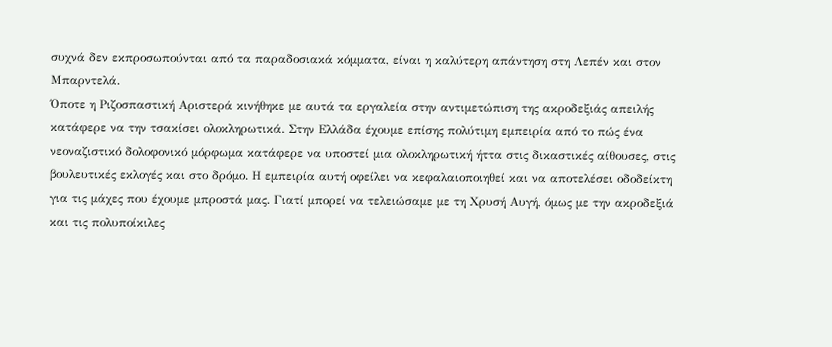συχνά δεν εκπροσωπούνται από τα παραδοσιακά κόμματα, είναι η καλύτερη απάντηση στη Λεπέν και στον Μπαρντελά.
Όποτε η Ριζοσπαστική Αριστερά κινήθηκε με αυτά τα εργαλεία στην αντιμετώπιση της ακροδεξιάς απειλής κατάφερε να την τσακίσει ολοκληρωτικά. Στην Ελλάδα έχουμε επίσης πολύτιμη εμπειρία από το πώς ένα νεοναζιστικό δολοφονικό μόρφωμα κατάφερε να υποστεί μια ολοκληρωτική ήττα στις δικαστικές αίθουσες, στις βουλευτικές εκλογές και στο δρόμο. Η εμπειρία αυτή οφείλει να κεφαλαιοποιηθεί και να αποτελέσει οδοδείκτη για τις μάχες που έχουμε μπροστά μας. Γιατί μπορεί να τελειώσαμε με τη Χρυσή Αυγή, όμως με την ακροδεξιά και τις πολυποίκιλες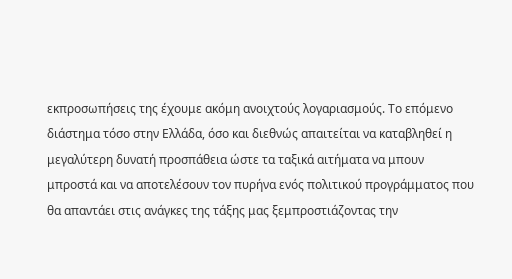εκπροσωπήσεις της έχουμε ακόμη ανοιχτούς λογαριασμούς. Το επόμενο διάστημα τόσο στην Ελλάδα, όσο και διεθνώς απαιτείται να καταβληθεί η μεγαλύτερη δυνατή προσπάθεια ώστε τα ταξικά αιτήματα να μπουν μπροστά και να αποτελέσουν τον πυρήνα ενός πολιτικού προγράμματος που θα απαντάει στις ανάγκες της τάξης μας ξεμπροστιάζοντας την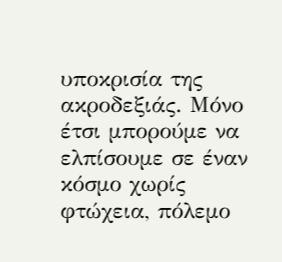υποκρισία της ακροδεξιάς. Μόνο έτσι μπορούμε να ελπίσουμε σε έναν κόσμο χωρίς φτώχεια, πόλεμο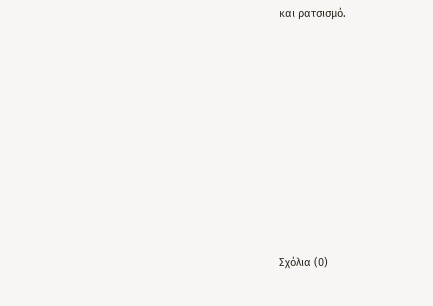και ρατσισμό.









Σχόλια (0)